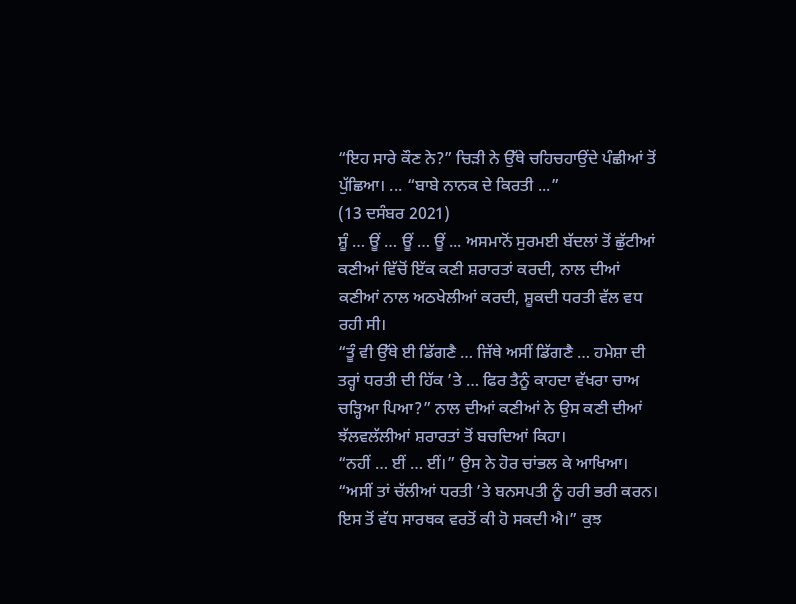“ਇਹ ਸਾਰੇ ਕੌਣ ਨੇ?” ਚਿੜੀ ਨੇ ਉੱਥੇ ਚਹਿਚਹਾਉਂਦੇ ਪੰਛੀਆਂ ਤੋਂ ਪੁੱਛਿਆ। ... “ਬਾਬੇ ਨਾਨਕ ਦੇ ਕਿਰਤੀ ...”
(13 ਦਸੰਬਰ 2021)
ਸ਼ੂੰ … ਊਂ … ਊਂ … ਊਂ ... ਅਸਮਾਨੋਂ ਸੁਰਮਈ ਬੱਦਲਾਂ ਤੋਂ ਛੁੱਟੀਆਂ ਕਣੀਆਂ ਵਿੱਚੋਂ ਇੱਕ ਕਣੀ ਸ਼ਰਾਰਤਾਂ ਕਰਦੀ, ਨਾਲ ਦੀਆਂ ਕਣੀਆਂ ਨਾਲ ਅਠਖੇਲੀਆਂ ਕਰਦੀ, ਸ਼ੂਕਦੀ ਧਰਤੀ ਵੱਲ ਵਧ ਰਹੀ ਸੀ।
“ਤੂੰ ਵੀ ਉੱਥੇ ਈ ਡਿੱਗਣੈ … ਜਿੱਥੇ ਅਸੀਂ ਡਿੱਗਣੈ … ਹਮੇਸ਼ਾ ਦੀ ਤਰ੍ਹਾਂ ਧਰਤੀ ਦੀ ਹਿੱਕ ’ਤੇ … ਫਿਰ ਤੈਨੂੰ ਕਾਹਦਾ ਵੱਖਰਾ ਚਾਅ ਚੜ੍ਹਿਆ ਪਿਆ?” ਨਾਲ ਦੀਆਂ ਕਣੀਆਂ ਨੇ ਉਸ ਕਣੀ ਦੀਆਂ ਝੱਲਵਲੱਲੀਆਂ ਸ਼ਰਾਰਤਾਂ ਤੋਂ ਬਚਦਿਆਂ ਕਿਹਾ।
“ਨਹੀਂ … ਈਂ … ਈਂ।” ਉਸ ਨੇ ਹੋਰ ਚਾਂਭਲ ਕੇ ਆਖਿਆ।
“ਅਸੀਂ ਤਾਂ ਚੱਲੀਆਂ ਧਰਤੀ ’ਤੇ ਬਨਸਪਤੀ ਨੂੰ ਹਰੀ ਭਰੀ ਕਰਨ। ਇਸ ਤੋਂ ਵੱਧ ਸਾਰਥਕ ਵਰਤੋਂ ਕੀ ਹੋ ਸਕਦੀ ਐ।” ਕੁਝ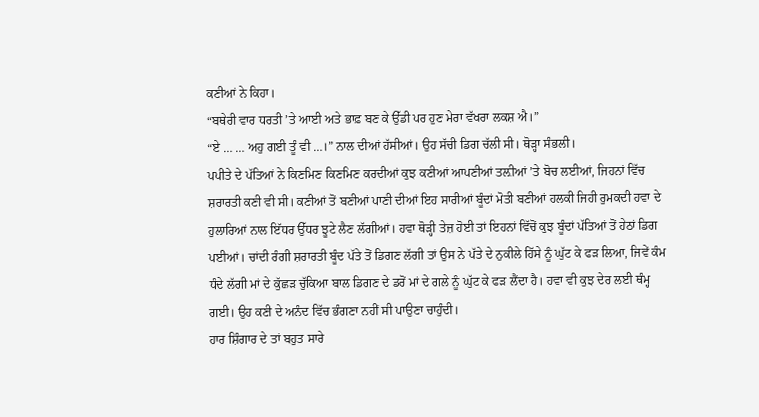ਕਣੀਆਂ ਨੇ ਕਿਹਾ।
“ਬਥੇਰੀ ਵਾਰ ਧਰਤੀ ’ਤੇ ਆਈ ਅਤੇ ਭਾਫ਼ ਬਣ ਕੇ ਉੱਡੀ ਪਰ ਹੁਣ ਮੇਰਾ ਵੱਖਰਾ ਲਕਸ਼ ਐ।”
“ਏ … … ਅਹੁ ਗਈ ਤੂੰ ਵੀ …।” ਨਾਲ ਦੀਆਂ ਹੱਸੀਆਂ। ਉਹ ਸੱਚੀ ਡਿਗ ਚੱਲੀ ਸੀ। ਥੋੜ੍ਹਾ ਸੰਭਲੀ।
ਪਪੀਤੇ ਦੇ ਪੱਤਿਆਂ ਨੇ ਕਿਣਮਿਣ ਕਿਣਮਿਣ ਕਰਦੀਆਂ ਕੁਝ ਕਣੀਆਂ ਆਪਣੀਆਂ ਤਲ਼ੀਆਂ ’ਤੇ ਬੋਚ ਲਈਆਂ, ਜਿਹਨਾਂ ਵਿੱਚ ਸ਼ਰਾਰਤੀ ਕਣੀ ਵੀ ਸੀ। ਕਣੀਆਂ ਤੋਂ ਬਣੀਆਂ ਪਾਣੀ ਦੀਆਂ ਇਹ ਸਾਰੀਆਂ ਬੂੰਦਾਂ ਮੋਤੀ ਬਣੀਆਂ ਹਲਕੀ ਜਿਹੀ ਰੁਮਕਦੀ ਹਵਾ ਦੇ ਹੁਲਾਰਿਆਂ ਨਾਲ ਇੱਧਰ ਉੱਧਰ ਝੂਟੇ ਲੈਣ ਲੱਗੀਆਂ। ਹਵਾ ਥੋੜ੍ਹੀ ਤੇਜ਼ ਹੋਈ ਤਾਂ ਇਹਨਾਂ ਵਿੱਚੋਂ ਕੁਝ ਬੂੰਦਾਂ ਪੱਤਿਆਂ ਤੋਂ ਹੇਠਾਂ ਡਿਗ ਪਈਆਂ। ਚਾਂਦੀ ਰੰਗੀ ਸ਼ਰਾਰਤੀ ਬੂੰਦ ਪੱਤੇ ਤੋਂ ਡਿਗਣ ਲੱਗੀ ਤਾਂ ਉਸ ਨੇ ਪੱਤੇ ਦੇ ਨੁਕੀਲੇ ਹਿੱਸੇ ਨੂੰ ਘੁੱਟ ਕੇ ਫੜ ਲਿਆ, ਜਿਵੇਂ ਕੰਮ ਧੰਦੇ ਲੱਗੀ ਮਾਂ ਦੇ ਕੁੱਛੜ ਚੁੱਕਿਆ ਬਾਲ ਡਿਗਣ ਦੇ ਡਰੋਂ ਮਾਂ ਦੇ ਗਲੇ ਨੂੰ ਘੁੱਟ ਕੇ ਫੜ ਲੈਂਦਾ ਹੈ। ਹਵਾ ਵੀ ਕੁਝ ਦੇਰ ਲਈ ਥੰਮ੍ਹ ਗਈ। ਉਹ ਕਣੀ ਦੇ ਅਨੰਦ ਵਿੱਚ ਭੰਗਣਾ ਨਹੀਂ ਸੀ ਪਾਉਣਾ ਚਾਹੁੰਦੀ।
ਹਾਰ ਸ਼ਿੰਗਾਰ ਦੇ ਤਾਂ ਬਹੁਤ ਸਾਰੇ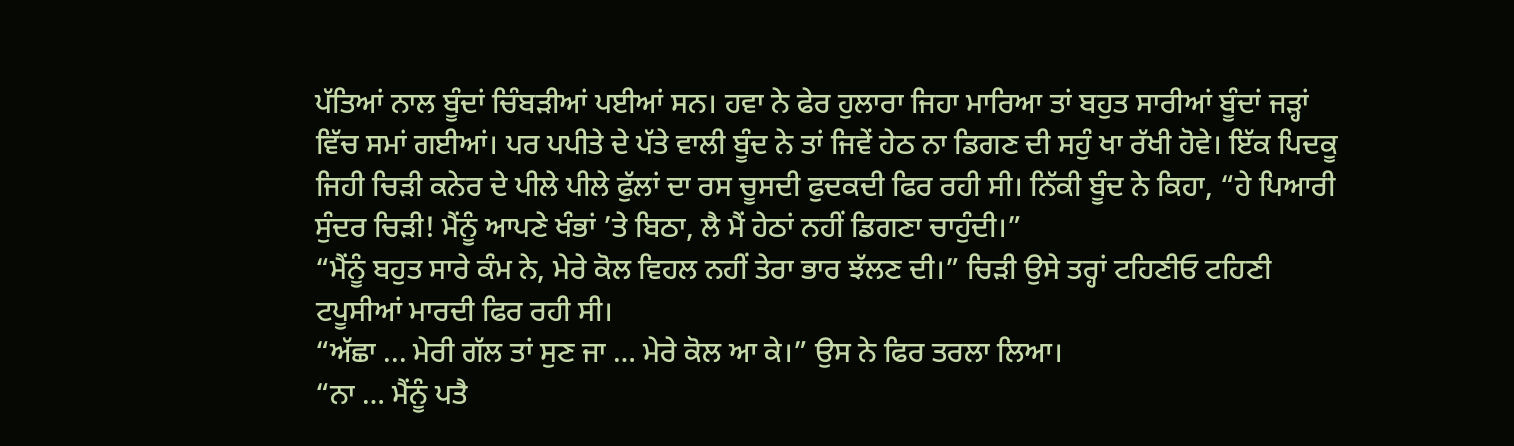ਪੱਤਿਆਂ ਨਾਲ ਬੂੰਦਾਂ ਚਿੰਬੜੀਆਂ ਪਈਆਂ ਸਨ। ਹਵਾ ਨੇ ਫੇਰ ਹੁਲਾਰਾ ਜਿਹਾ ਮਾਰਿਆ ਤਾਂ ਬਹੁਤ ਸਾਰੀਆਂ ਬੂੰਦਾਂ ਜੜ੍ਹਾਂ ਵਿੱਚ ਸਮਾਂ ਗਈਆਂ। ਪਰ ਪਪੀਤੇ ਦੇ ਪੱਤੇ ਵਾਲੀ ਬੂੰਦ ਨੇ ਤਾਂ ਜਿਵੇਂ ਹੇਠ ਨਾ ਡਿਗਣ ਦੀ ਸਹੁੰ ਖਾ ਰੱਖੀ ਹੋਵੇ। ਇੱਕ ਪਿਦਕੂ ਜਿਹੀ ਚਿੜੀ ਕਨੇਰ ਦੇ ਪੀਲੇ ਪੀਲੇ ਫੁੱਲਾਂ ਦਾ ਰਸ ਚੂਸਦੀ ਫੁਦਕਦੀ ਫਿਰ ਰਹੀ ਸੀ। ਨਿੱਕੀ ਬੂੰਦ ਨੇ ਕਿਹਾ, “ਹੇ ਪਿਆਰੀ ਸੁੰਦਰ ਚਿੜੀ! ਮੈਂਨੂੰ ਆਪਣੇ ਖੰਭਾਂ ’ਤੇ ਬਿਠਾ, ਲੈ ਮੈਂ ਹੇਠਾਂ ਨਹੀਂ ਡਿਗਣਾ ਚਾਹੁੰਦੀ।”
“ਮੈਂਨੂੰ ਬਹੁਤ ਸਾਰੇ ਕੰਮ ਨੇ, ਮੇਰੇ ਕੋਲ ਵਿਹਲ ਨਹੀਂ ਤੇਰਾ ਭਾਰ ਝੱਲਣ ਦੀ।” ਚਿੜੀ ਉਸੇ ਤਰ੍ਹਾਂ ਟਹਿਣੀਓ ਟਹਿਣੀ ਟਪੂਸੀਆਂ ਮਾਰਦੀ ਫਿਰ ਰਹੀ ਸੀ।
“ਅੱਛਾ ... ਮੇਰੀ ਗੱਲ ਤਾਂ ਸੁਣ ਜਾ … ਮੇਰੇ ਕੋਲ ਆ ਕੇ।” ਉਸ ਨੇ ਫਿਰ ਤਰਲਾ ਲਿਆ।
“ਨਾ … ਮੈਂਨੂੰ ਪਤੈ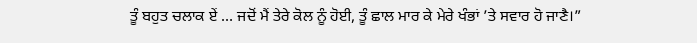ਤੂੰ ਬਹੁਤ ਚਲਾਕ ਏਂ … ਜਦੋਂ ਮੈਂ ਤੇਰੇ ਕੋਲ ਨੂੰ ਹੋਈ, ਤੂੰ ਛਾਲ ਮਾਰ ਕੇ ਮੇਰੇ ਖੰਭਾਂ ’ਤੇ ਸਵਾਰ ਹੋ ਜਾਣੈ।”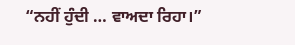“ਨਹੀਂ ਹੁੰਦੀ … ਵਾਅਦਾ ਰਿਹਾ।”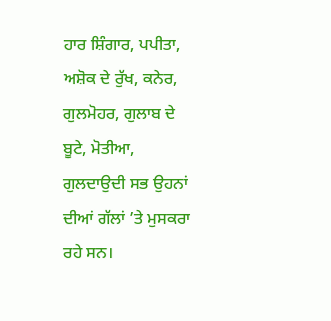ਹਾਰ ਸ਼ਿੰਗਾਰ, ਪਪੀਤਾ, ਅਸ਼ੋਕ ਦੇ ਰੁੱਖ, ਕਨੇਰ, ਗੁਲਮੋਹਰ, ਗੁਲਾਬ ਦੇ ਬੂਟੇ, ਮੋਤੀਆ, ਗੁਲਦਾਉਦੀ ਸਭ ਉਹਨਾਂ ਦੀਆਂ ਗੱਲਾਂ ’ਤੇ ਮੁਸਕਰਾ ਰਹੇ ਸਨ।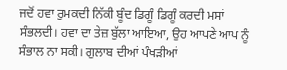ਜਦੋਂ ਹਵਾ ਰੁਮਕਦੀ ਨਿੱਕੀ ਬੂੰਦ ਡਿਗੂੰ ਡਿਗੂੰ ਕਰਦੀ ਮਸਾਂ ਸੰਭਲਦੀ। ਹਵਾ ਦਾ ਤੇਜ਼ ਬੁੱਲਾ ਆਇਆ, ਉਹ ਆਪਣੇ ਆਪ ਨੂੰ ਸੰਭਾਲ ਨਾ ਸਕੀ। ਗੁਲਾਬ ਦੀਆਂ ਪੰਖੜੀਆਂ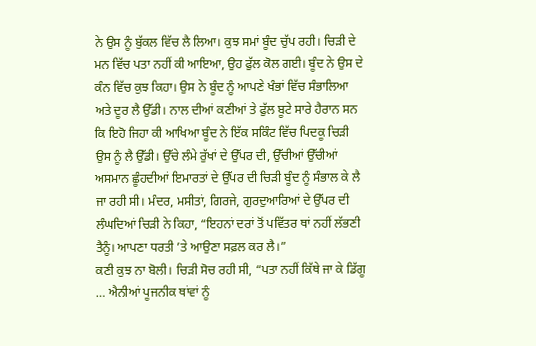ਨੇ ਉਸ ਨੂੰ ਬੁੱਕਲ ਵਿੱਚ ਲੈ ਲਿਆ। ਕੁਝ ਸਮਾਂ ਬੂੰਦ ਚੁੱਪ ਰਹੀ। ਚਿੜੀ ਦੇ ਮਨ ਵਿੱਚ ਪਤਾ ਨਹੀਂ ਕੀ ਆਇਆ, ਉਹ ਫੁੱਲ ਕੋਲ ਗਈ। ਬੂੰਦ ਨੇ ਉਸ ਦੇ ਕੰਨ ਵਿੱਚ ਕੁਝ ਕਿਹਾ। ਉਸ ਨੇ ਬੂੰਦ ਨੂੰ ਆਪਣੇ ਖੰਭਾਂ ਵਿੱਚ ਸੰਭਾਲਿਆ ਅਤੇ ਦੂਰ ਲੈ ਉੱਡੀ। ਨਾਲ ਦੀਆਂ ਕਣੀਆਂ ਤੇ ਫੁੱਲ ਬੂਟੇ ਸਾਰੇ ਹੈਰਾਨ ਸਨ ਕਿ ਇਹੋ ਜਿਹਾ ਕੀ ਆਖਿਆ ਬੂੰਦ ਨੇ ਇੱਕ ਸਕਿੰਟ ਵਿੱਚ ਪਿਦਕੂ ਚਿੜੀ ਉਸ ਨੂੰ ਲੈ ਉੱਡੀ। ਉੱਚੇ ਲੰਮੇ ਰੁੱਖਾਂ ਦੇ ਉੱਪਰ ਦੀ, ਉੱਚੀਆਂ ਉੱਚੀਆਂ ਅਸਮਾਨ ਛੂੰਹਦੀਆਂ ਇਮਾਰਤਾਂ ਦੇ ਉੱਪਰ ਦੀ ਚਿੜੀ ਬੂੰਦ ਨੂੰ ਸੰਭਾਲ ਕੇ ਲੈ ਜਾ ਰਹੀ ਸੀ। ਮੰਦਰ, ਮਸੀਤਾਂ, ਗਿਰਜੇ, ਗੁਰਦੁਆਰਿਆਂ ਦੇ ਉੱਪਰ ਦੀ ਲੰਘਦਿਆਂ ਚਿੜੀ ਨੇ ਕਿਹਾ, “ਇਹਨਾਂ ਦਰਾਂ ਤੋਂ ਪਵਿੱਤਰ ਥਾਂ ਨਹੀਂ ਲੱਭਣੀ ਤੈਨੂੰ। ਆਪਣਾ ਧਰਤੀ ’ਤੇ ਆਉਣਾ ਸਫ਼ਲ ਕਰ ਲੈ।”
ਕਣੀ ਕੁਝ ਨਾ ਬੋਲੀ। ਚਿੜੀ ਸੋਚ ਰਹੀ ਸੀ, “ਪਤਾ ਨਹੀਂ ਕਿੱਥੇ ਜਾ ਕੇ ਡਿੱਗੂ … ਐਨੀਆਂ ਪੂਜਨੀਕ ਥਾਂਵਾਂ ਨੂੰ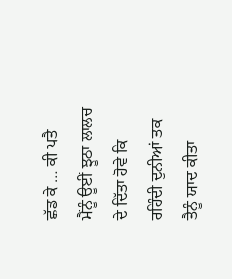ਛੱਡ ਕੇ … ਕੀ ਪਤੈ ਮੈਂਨੂੰ ਊਈਂ ਝੂਠਾ ਲਾਲਚ ਦੇ ਦਿੱਤਾ ਹੋਵੇ ਕਿ ਰਹਿੰਦੀ ਦੁਨੀਆਂ ਤਕ ਤੈਨੂੰ ਯਾਦ ਕੀਤਾ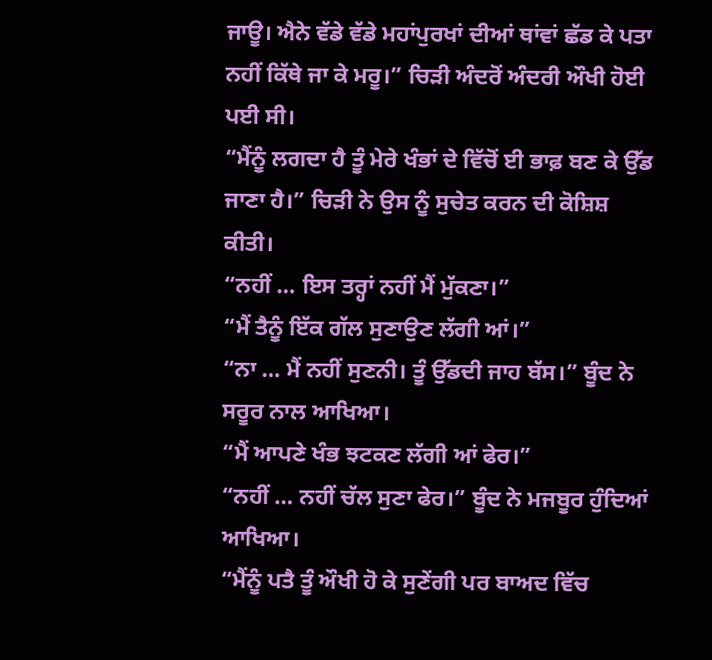ਜਾਊ। ਐਨੇ ਵੱਡੇ ਵੱਡੇ ਮਹਾਂਪੁਰਖਾਂ ਦੀਆਂ ਥਾਂਵਾਂ ਛੱਡ ਕੇ ਪਤਾ ਨਹੀਂ ਕਿੱਥੇ ਜਾ ਕੇ ਮਰੂ।” ਚਿੜੀ ਅੰਦਰੋਂ ਅੰਦਰੀ ਔਖੀ ਹੋਈ ਪਈ ਸੀ।
“ਮੈਂਨੂੰ ਲਗਦਾ ਹੈ ਤੂੰ ਮੇਰੇ ਖੰਭਾਂ ਦੇ ਵਿੱਚੋਂ ਈ ਭਾਫ਼ ਬਣ ਕੇ ਉੱਡ ਜਾਣਾ ਹੈ।” ਚਿੜੀ ਨੇ ਉਸ ਨੂੰ ਸੁਚੇਤ ਕਰਨ ਦੀ ਕੋਸ਼ਿਸ਼ ਕੀਤੀ।
“ਨਹੀਂ … ਇਸ ਤਰ੍ਹਾਂ ਨਹੀਂ ਮੈਂ ਮੁੱਕਣਾ।”
“ਮੈਂ ਤੈਨੂੰ ਇੱਕ ਗੱਲ ਸੁਣਾਉਣ ਲੱਗੀ ਆਂ।”
“ਨਾ … ਮੈਂ ਨਹੀਂ ਸੁਣਨੀ। ਤੂੰ ਉੱਡਦੀ ਜਾਹ ਬੱਸ।” ਬੂੰਦ ਨੇ ਸਰੂਰ ਨਾਲ ਆਖਿਆ।
“ਮੈਂ ਆਪਣੇ ਖੰਭ ਝਟਕਣ ਲੱਗੀ ਆਂ ਫੇਰ।”
“ਨਹੀਂ … ਨਹੀਂ ਚੱਲ ਸੁਣਾ ਫੇਰ।” ਬੂੰਦ ਨੇ ਮਜਬੂਰ ਹੁੰਦਿਆਂ ਆਖਿਆ।
“ਮੈਂਨੂੰ ਪਤੈ ਤੂੰ ਔਖੀ ਹੋ ਕੇ ਸੁਣੇਂਗੀ ਪਰ ਬਾਅਦ ਵਿੱਚ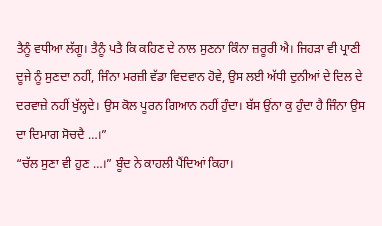ਤੈਨੂੰ ਵਧੀਆ ਲੱਗੂ। ਤੈਨੂੰ ਪਤੈ ਕਿ ਕਹਿਣ ਦੇ ਨਾਲ ਸੁਣਨਾ ਕਿੰਨਾ ਜ਼ਰੂਰੀ ਐ। ਜਿਹੜਾ ਵੀ ਪ੍ਰਾਣੀ ਦੂਜੇ ਨੂੰ ਸੁਣਦਾ ਨਹੀਂ, ਜਿੰਨਾ ਮਰਜ਼ੀ ਵੱਡਾ ਵਿਦਵਾਨ ਹੋਵੇ, ਉਸ ਲਈ ਅੱਧੀ ਦੁਨੀਆਂ ਦੇ ਦਿਲ ਦੇ ਦਰਵਾਜ਼ੇ ਨਹੀਂ ਖੁੱਲ੍ਹਦੇ। ਉਸ ਕੋਲ ਪੂਰਨ ਗਿਆਨ ਨਹੀਂ ਹੁੰਦਾ। ਬੱਸ ਉਂਨਾ ਕੁ ਹੁੰਦਾ ਹੈ ਜਿੰਨਾ ਉਸ ਦਾ ਦਿਮਾਗ ਸੋਚਦੈ …।”
“ਚੱਲ ਸੁਣਾ ਵੀ ਹੁਣ …।” ਬੂੰਦ ਨੇ ਕਾਹਲੀ ਪੈਂਦਿਆਂ ਕਿਹਾ।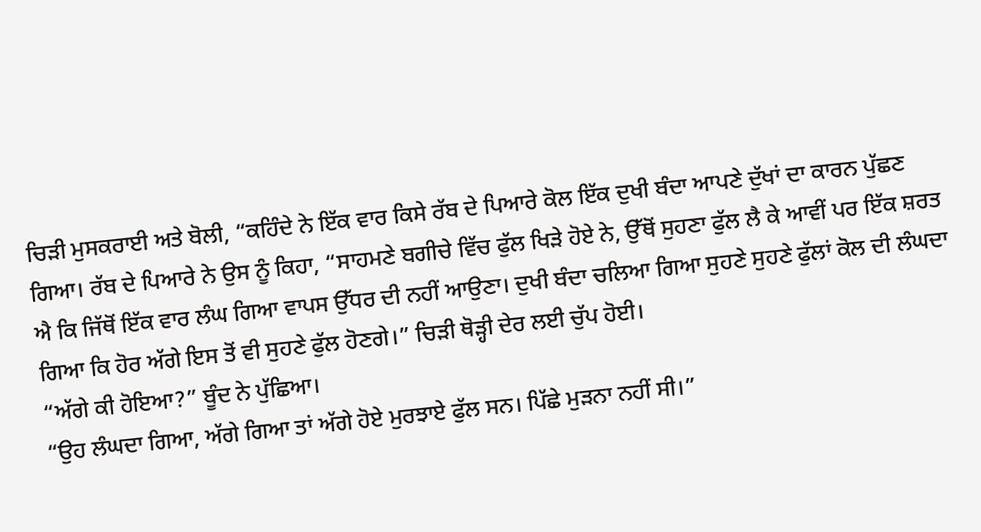ਚਿੜੀ ਮੁਸਕਰਾਈ ਅਤੇ ਬੋਲੀ, “ਕਹਿੰਦੇ ਨੇ ਇੱਕ ਵਾਰ ਕਿਸੇ ਰੱਬ ਦੇ ਪਿਆਰੇ ਕੋਲ ਇੱਕ ਦੁਖੀ ਬੰਦਾ ਆਪਣੇ ਦੁੱਖਾਂ ਦਾ ਕਾਰਨ ਪੁੱਛਣ ਗਿਆ। ਰੱਬ ਦੇ ਪਿਆਰੇ ਨੇ ਉਸ ਨੂੰ ਕਿਹਾ, “ਸਾਹਮਣੇ ਬਗੀਚੇ ਵਿੱਚ ਫੁੱਲ ਖਿੜੇ ਹੋਏ ਨੇ, ਉੱਥੋਂ ਸੁਹਣਾ ਫੁੱਲ ਲੈ ਕੇ ਆਵੀਂ ਪਰ ਇੱਕ ਸ਼ਰਤ ਐ ਕਿ ਜਿੱਥੋਂ ਇੱਕ ਵਾਰ ਲੰਘ ਗਿਆ ਵਾਪਸ ਉੱਧਰ ਦੀ ਨਹੀਂ ਆਉਣਾ। ਦੁਖੀ ਬੰਦਾ ਚਲਿਆ ਗਿਆ ਸੁਹਣੇ ਸੁਹਣੇ ਫੁੱਲਾਂ ਕੋਲ ਦੀ ਲੰਘਦਾ ਗਿਆ ਕਿ ਹੋਰ ਅੱਗੇ ਇਸ ਤੋਂ ਵੀ ਸੁਹਣੇ ਫੁੱਲ ਹੋਣਗੇ।” ਚਿੜੀ ਥੋੜ੍ਹੀ ਦੇਰ ਲਈ ਚੁੱਪ ਹੋਈ।
“ਅੱਗੇ ਕੀ ਹੋਇਆ?” ਬੂੰਦ ਨੇ ਪੁੱਛਿਆ।
“ਉਹ ਲੰਘਦਾ ਗਿਆ, ਅੱਗੇ ਗਿਆ ਤਾਂ ਅੱਗੇ ਹੋਏ ਮੁਰਝਾਏ ਫੁੱਲ ਸਨ। ਪਿੱਛੇ ਮੁੜਨਾ ਨਹੀਂ ਸੀ।”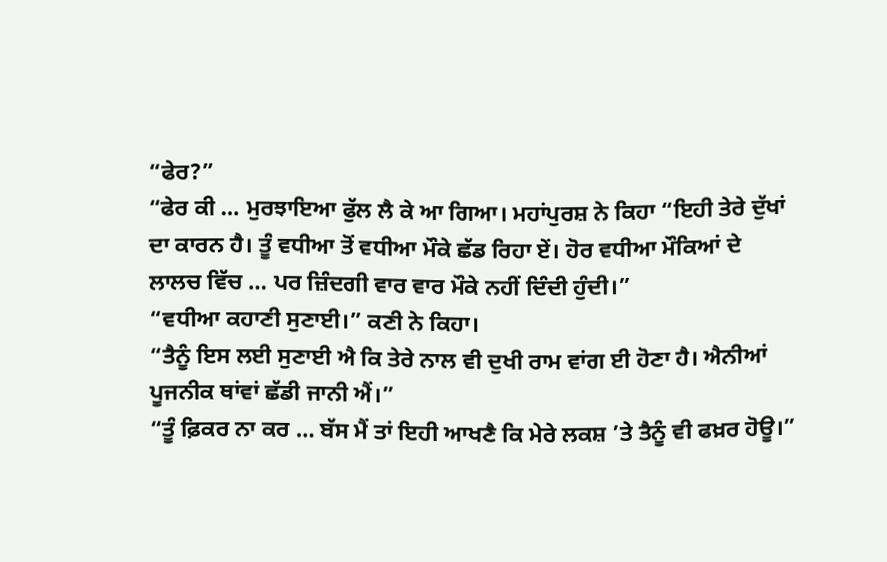“ਫੇਰ?”
“ਫੇਰ ਕੀ … ਮੁਰਝਾਇਆ ਫੁੱਲ ਲੈ ਕੇ ਆ ਗਿਆ। ਮਹਾਂਪੁਰਸ਼ ਨੇ ਕਿਹਾ “ਇਹੀ ਤੇਰੇ ਦੁੱਖਾਂ ਦਾ ਕਾਰਨ ਹੈ। ਤੂੰ ਵਧੀਆ ਤੋਂ ਵਧੀਆ ਮੌਕੇ ਛੱਡ ਰਿਹਾ ਏਂ। ਹੋਰ ਵਧੀਆ ਮੌਕਿਆਂ ਦੇ ਲਾਲਚ ਵਿੱਚ … ਪਰ ਜ਼ਿੰਦਗੀ ਵਾਰ ਵਾਰ ਮੌਕੇ ਨਹੀਂ ਦਿੰਦੀ ਹੁੰਦੀ।”
“ਵਧੀਆ ਕਹਾਣੀ ਸੁਣਾਈ।” ਕਣੀ ਨੇ ਕਿਹਾ।
“ਤੈਨੂੰ ਇਸ ਲਈ ਸੁਣਾਈ ਐ ਕਿ ਤੇਰੇ ਨਾਲ ਵੀ ਦੁਖੀ ਰਾਮ ਵਾਂਗ ਈ ਹੋਣਾ ਹੈ। ਐਨੀਆਂ ਪੂਜਨੀਕ ਥਾਂਵਾਂ ਛੱਡੀ ਜਾਨੀ ਐਂ।”
“ਤੂੰ ਫ਼ਿਕਰ ਨਾ ਕਰ … ਬੱਸ ਮੈਂ ਤਾਂ ਇਹੀ ਆਖਣੈ ਕਿ ਮੇਰੇ ਲਕਸ਼ ’ਤੇ ਤੈਨੂੰ ਵੀ ਫਖ਼ਰ ਹੋਊ।”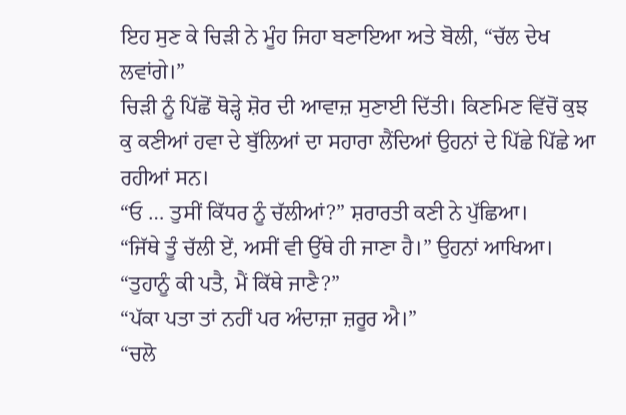ਇਹ ਸੁਣ ਕੇ ਚਿੜੀ ਨੇ ਮੂੰਹ ਜਿਹਾ ਬਣਾਇਆ ਅਤੇ ਬੋਲੀ, “ਚੱਲ ਦੇਖ ਲਵਾਂਗੇ।”
ਚਿੜੀ ਨੂੰ ਪਿੱਛੋਂ ਥੋੜ੍ਹੇ ਸ਼ੋਰ ਦੀ ਆਵਾਜ਼ ਸੁਣਾਈ ਦਿੱਤੀ। ਕਿਣਮਿਣ ਵਿੱਚੋਂ ਕੁਝ ਕੁ ਕਣੀਆਂ ਹਵਾ ਦੇ ਬੁੱਲਿਆਂ ਦਾ ਸਹਾਰਾ ਲੈਂਦਿਆਂ ਉਹਨਾਂ ਦੇ ਪਿੱਛੇ ਪਿੱਛੇ ਆ ਰਹੀਆਂ ਸਨ।
“ਓ … ਤੁਸੀਂ ਕਿੱਧਰ ਨੂੰ ਚੱਲੀਆਂ?” ਸ਼ਰਾਰਤੀ ਕਣੀ ਨੇ ਪੁੱਛਿਆ।
“ਜਿੱਥੇ ਤੂੰ ਚੱਲੀ ਏਂ, ਅਸੀਂ ਵੀ ਉੱਥੇ ਹੀ ਜਾਣਾ ਹੈ।” ਉਹਨਾਂ ਆਖਿਆ।
“ਤੁਹਾਨੂੰ ਕੀ ਪਤੈ, ਮੈਂ ਕਿੱਥੇ ਜਾਣੈ?”
“ਪੱਕਾ ਪਤਾ ਤਾਂ ਨਹੀਂ ਪਰ ਅੰਦਾਜ਼ਾ ਜ਼ਰੂਰ ਐ।”
“ਚਲੋ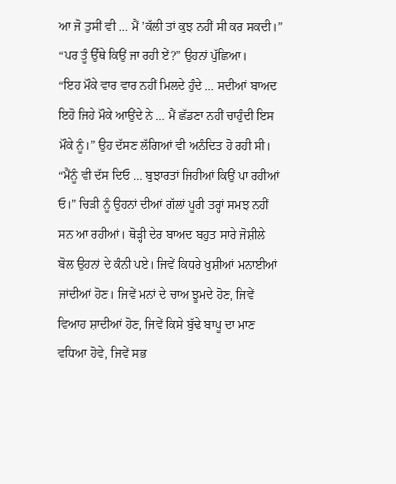ਆ ਜੋ ਤੁਸੀਂ ਵੀ … ਮੈਂ ’ਕੱਲੀ ਤਾਂ ਕੁਝ ਨਹੀਂ ਸੀ ਕਰ ਸਕਦੀ।”
“ਪਰ ਤੂੰ ਉੱਥੇ ਕਿਉਂ ਜਾ ਰਹੀ ਏਂ?” ਉਹਨਾਂ ਪੁੱਛਿਆ।
“ਇਹ ਮੌਕੇ ਵਾਰ ਵਾਰ ਨਹੀਂ ਮਿਲਦੇ ਹੁੰਦੇ … ਸਦੀਆਂ ਬਾਅਦ ਇਹੋ ਜਿਹੇ ਮੌਕੇ ਆਉਂਦੇ ਨੇ … ਮੈਂ ਛੱਡਣਾ ਨਹੀਂ ਚਾਹੁੰਦੀ ਇਸ ਮੌਕੇ ਨੂੰ।” ਉਹ ਦੱਸਣ ਲੱਗਿਆਂ ਵੀ ਅਨੰਦਿਤ ਹੋ ਰਹੀ ਸੀ।
“ਮੈਂਨੂੰ ਵੀ ਦੱਸ ਦਿਓ … ਬੁਝਾਰਤਾਂ ਜਿਹੀਆਂ ਕਿਉਂ ਪਾ ਰਹੀਆਂ ਓ।” ਚਿੜੀ ਨੂੰ ਉਹਨਾਂ ਦੀਆਂ ਗੱਲਾਂ ਪੂਰੀ ਤਰ੍ਹਾਂ ਸਮਝ ਨਹੀਂ ਸਨ ਆ ਰਹੀਆਂ। ਥੋੜ੍ਹੀ ਦੇਰ ਬਾਅਦ ਬਹੁਤ ਸਾਰੇ ਜੋਸ਼ੀਲੇ ਬੋਲ ਉਹਨਾਂ ਦੇ ਕੰਨੀ ਪਏ। ਜਿਵੇਂ ਕਿਧਰੇ ਖੁਸ਼ੀਆਂ ਮਨਾਈਆਂ ਜਾਂਦੀਆਂ ਹੋਣ। ਜਿਵੇਂ ਮਨਾਂ ਦੇ ਚਾਅ ਝੂਮਦੇ ਹੋਣ, ਜਿਵੇਂ ਵਿਆਹ ਸ਼ਾਦੀਆਂ ਹੋਣ, ਜਿਵੇਂ ਕਿਸੇ ਬੁੱਢੇ ਬਾਪੂ ਦਾ ਮਾਣ ਵਧਿਆ ਹੋਵੇ, ਜਿਵੇਂ ਸਭ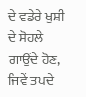ਦੇ ਵਡੇਰੇ ਖੁਸ਼ੀ ਦੇ ਸੋਹਲੇ ਗਾਉਂਦੇ ਹੋਣ, ਜਿਵੇਂ ਤਪਦੇ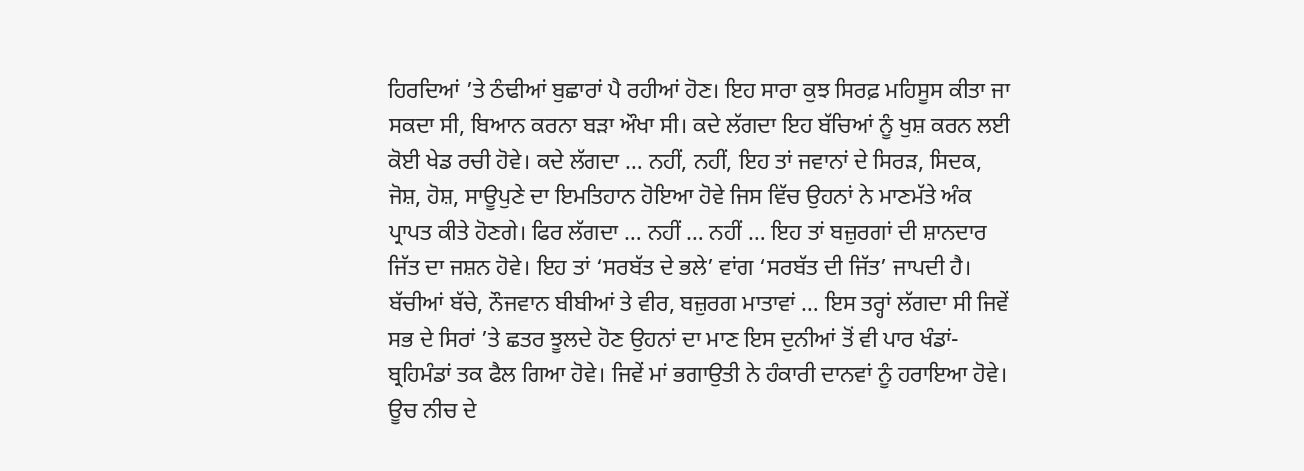ਹਿਰਦਿਆਂ ’ਤੇ ਠੰਢੀਆਂ ਬੁਛਾਰਾਂ ਪੈ ਰਹੀਆਂ ਹੋਣ। ਇਹ ਸਾਰਾ ਕੁਝ ਸਿਰਫ਼ ਮਹਿਸੂਸ ਕੀਤਾ ਜਾ ਸਕਦਾ ਸੀ, ਬਿਆਨ ਕਰਨਾ ਬੜਾ ਔਖਾ ਸੀ। ਕਦੇ ਲੱਗਦਾ ਇਹ ਬੱਚਿਆਂ ਨੂੰ ਖੁਸ਼ ਕਰਨ ਲਈ ਕੋਈ ਖੇਡ ਰਚੀ ਹੋਵੇ। ਕਦੇ ਲੱਗਦਾ … ਨਹੀਂ, ਨਹੀਂ, ਇਹ ਤਾਂ ਜਵਾਨਾਂ ਦੇ ਸਿਰੜ, ਸਿਦਕ, ਜੋਸ਼, ਹੋਸ਼, ਸਾਊਪੁਣੇ ਦਾ ਇਮਤਿਹਾਨ ਹੋਇਆ ਹੋਵੇ ਜਿਸ ਵਿੱਚ ਉਹਨਾਂ ਨੇ ਮਾਣਮੱਤੇ ਅੰਕ ਪ੍ਰਾਪਤ ਕੀਤੇ ਹੋਣਗੇ। ਫਿਰ ਲੱਗਦਾ … ਨਹੀਂ … ਨਹੀਂ … ਇਹ ਤਾਂ ਬਜ਼ੁਰਗਾਂ ਦੀ ਸ਼ਾਨਦਾਰ ਜਿੱਤ ਦਾ ਜਸ਼ਨ ਹੋਵੇ। ਇਹ ਤਾਂ ‘ਸਰਬੱਤ ਦੇ ਭਲੇ’ ਵਾਂਗ ‘ਸਰਬੱਤ ਦੀ ਜਿੱਤ’ ਜਾਪਦੀ ਹੈ। ਬੱਚੀਆਂ ਬੱਚੇ, ਨੌਜਵਾਨ ਬੀਬੀਆਂ ਤੇ ਵੀਰ, ਬਜ਼ੁਰਗ ਮਾਤਾਵਾਂ … ਇਸ ਤਰ੍ਹਾਂ ਲੱਗਦਾ ਸੀ ਜਿਵੇਂ ਸਭ ਦੇ ਸਿਰਾਂ ’ਤੇ ਛਤਰ ਝੂਲਦੇ ਹੋਣ ਉਹਨਾਂ ਦਾ ਮਾਣ ਇਸ ਦੁਨੀਆਂ ਤੋਂ ਵੀ ਪਾਰ ਖੰਡਾਂ-ਬ੍ਰਹਿਮੰਡਾਂ ਤਕ ਫੈਲ ਗਿਆ ਹੋਵੇ। ਜਿਵੇਂ ਮਾਂ ਭਗਾਉਤੀ ਨੇ ਹੰਕਾਰੀ ਦਾਨਵਾਂ ਨੂੰ ਹਰਾਇਆ ਹੋਵੇ। ਊਚ ਨੀਚ ਦੇ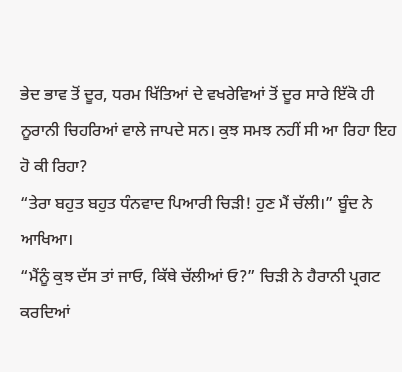ਭੇਦ ਭਾਵ ਤੋਂ ਦੂਰ, ਧਰਮ ਖਿੱਤਿਆਂ ਦੇ ਵਖਰੇਵਿਆਂ ਤੋਂ ਦੂਰ ਸਾਰੇ ਇੱਕੋ ਹੀ ਨੂਰਾਨੀ ਚਿਹਰਿਆਂ ਵਾਲੇ ਜਾਪਦੇ ਸਨ। ਕੁਝ ਸਮਝ ਨਹੀਂ ਸੀ ਆ ਰਿਹਾ ਇਹ ਹੋ ਕੀ ਰਿਹਾ?
“ਤੇਰਾ ਬਹੁਤ ਬਹੁਤ ਧੰਨਵਾਦ ਪਿਆਰੀ ਚਿੜੀ! ਹੁਣ ਮੈਂ ਚੱਲੀ।” ਬੂੰਦ ਨੇ ਆਖਿਆ।
“ਮੈਂਨੂੰ ਕੁਝ ਦੱਸ ਤਾਂ ਜਾਓ, ਕਿੱਥੇ ਚੱਲੀਆਂ ਓ?” ਚਿੜੀ ਨੇ ਹੈਰਾਨੀ ਪ੍ਰਗਟ ਕਰਦਿਆਂ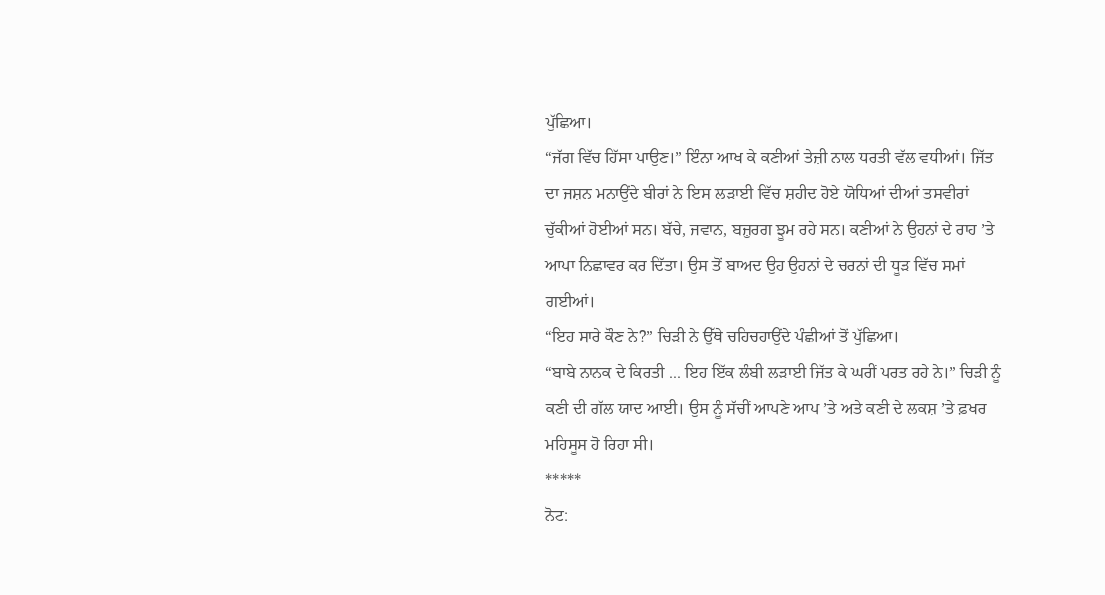ਪੁੱਛਿਆ।
“ਜੱਗ ਵਿੱਚ ਹਿੱਸਾ ਪਾਉਣ।” ਇੰਨਾ ਆਖ ਕੇ ਕਣੀਆਂ ਤੇਜ਼ੀ ਨਾਲ ਧਰਤੀ ਵੱਲ ਵਧੀਆਂ। ਜਿੱਤ ਦਾ ਜਸ਼ਨ ਮਨਾਉਂਦੇ ਬੀਰਾਂ ਨੇ ਇਸ ਲੜਾਈ ਵਿੱਚ ਸ਼ਹੀਦ ਹੋਏ ਯੋਧਿਆਂ ਦੀਆਂ ਤਸਵੀਰਾਂ ਚੁੱਕੀਆਂ ਹੋਈਆਂ ਸਨ। ਬੱਚੇ, ਜਵਾਨ, ਬਜ਼ੁਰਗ ਝੂਮ ਰਹੇ ਸਨ। ਕਣੀਆਂ ਨੇ ਉਹਨਾਂ ਦੇ ਰਾਹ ’ਤੇ ਆਪਾ ਨਿਛਾਵਰ ਕਰ ਦਿੱਤਾ। ਉਸ ਤੋਂ ਬਾਅਦ ਉਹ ਉਹਨਾਂ ਦੇ ਚਰਨਾਂ ਦੀ ਧੂੜ ਵਿੱਚ ਸਮਾਂ ਗਈਆਂ।
“ਇਹ ਸਾਰੇ ਕੌਣ ਨੇ?” ਚਿੜੀ ਨੇ ਉੱਥੇ ਚਹਿਚਹਾਉਂਦੇ ਪੰਛੀਆਂ ਤੋਂ ਪੁੱਛਿਆ।
“ਬਾਬੇ ਨਾਨਕ ਦੇ ਕਿਰਤੀ ... ਇਹ ਇੱਕ ਲੰਬੀ ਲੜਾਈ ਜਿੱਤ ਕੇ ਘਰੀਂ ਪਰਤ ਰਹੇ ਨੇ।” ਚਿੜੀ ਨੂੰ ਕਣੀ ਦੀ ਗੱਲ ਯਾਦ ਆਈ। ਉਸ ਨੂੰ ਸੱਚੀਂ ਆਪਣੇ ਆਪ ’ਤੇ ਅਤੇ ਕਣੀ ਦੇ ਲਕਸ਼ ’ਤੇ ਫ਼ਖਰ ਮਹਿਸੂਸ ਹੋ ਰਿਹਾ ਸੀ।
*****
ਨੋਟ: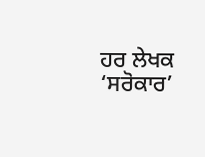ਹਰ ਲੇਖਕ ‘ਸਰੋਕਾਰ’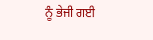ਨੂੰ ਭੇਜੀ ਗਈ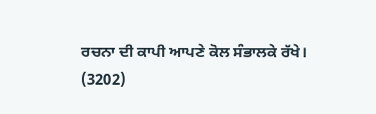ਰਚਨਾ ਦੀ ਕਾਪੀ ਆਪਣੇ ਕੋਲ ਸੰਭਾਲਕੇ ਰੱਖੇ।
(3202)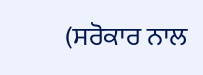(ਸਰੋਕਾਰ ਨਾਲ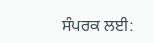ਸੰਪਰਕ ਲਈ: